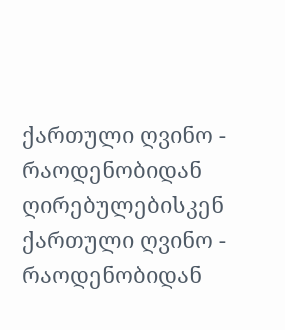ქართული ღვინო - რაოდენობიდან ღირებულებისკენ
ქართული ღვინო - რაოდენობიდან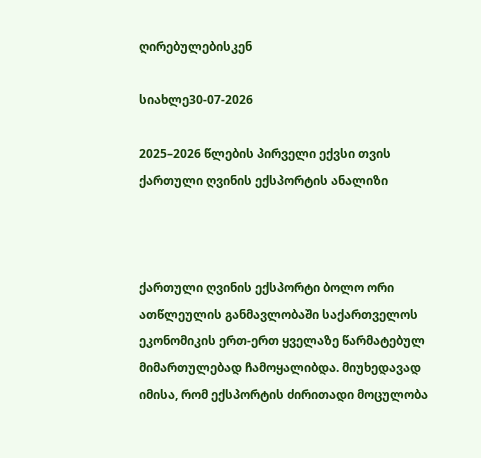ღირებულებისკენ

სიახლე30-07-2026

2025–2026 წლების პირველი ექვსი თვის ქართული ღვინის ექსპორტის ანალიზი



ქართული ღვინის ექსპორტი ბოლო ორი ათწლეულის განმავლობაში საქართველოს ეკონომიკის ერთ-ერთ ყველაზე წარმატებულ მიმართულებად ჩამოყალიბდა. მიუხედავად იმისა, რომ ექსპორტის ძირითადი მოცულობა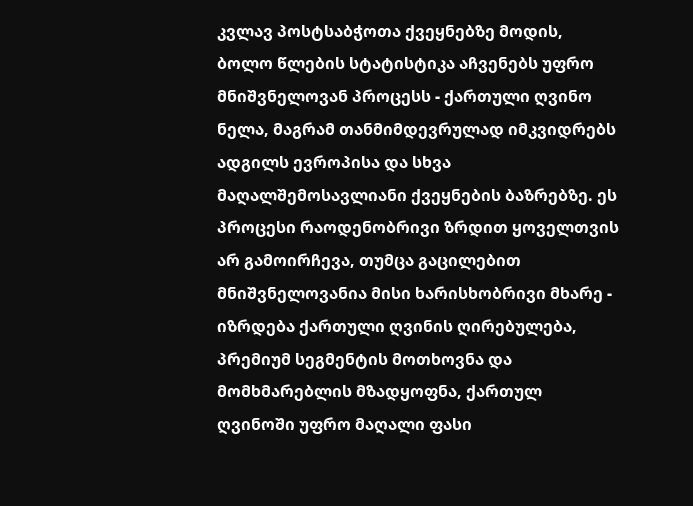კვლავ პოსტსაბჭოთა ქვეყნებზე მოდის, ბოლო წლების სტატისტიკა აჩვენებს უფრო მნიშვნელოვან პროცესს - ქართული ღვინო ნელა, მაგრამ თანმიმდევრულად იმკვიდრებს ადგილს ევროპისა და სხვა მაღალშემოსავლიანი ქვეყნების ბაზრებზე. ეს პროცესი რაოდენობრივი ზრდით ყოველთვის არ გამოირჩევა, თუმცა გაცილებით მნიშვნელოვანია მისი ხარისხობრივი მხარე - იზრდება ქართული ღვინის ღირებულება, პრემიუმ სეგმენტის მოთხოვნა და მომხმარებლის მზადყოფნა, ქართულ ღვინოში უფრო მაღალი ფასი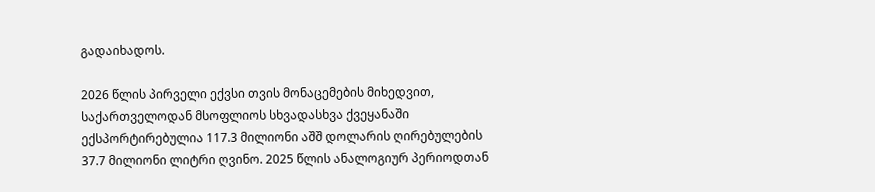გადაიხადოს.

2026 წლის პირველი ექვსი თვის მონაცემების მიხედვით, საქართველოდან მსოფლიოს სხვადასხვა ქვეყანაში ექსპორტირებულია 117.3 მილიონი აშშ დოლარის ღირებულების 37.7 მილიონი ლიტრი ღვინო. 2025 წლის ანალოგიურ პერიოდთან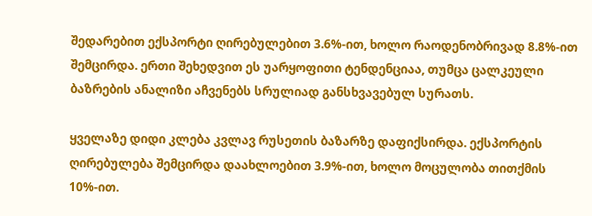შედარებით ექსპორტი ღირებულებით 3.6%-ით, ხოლო რაოდენობრივად 8.8%-ით შემცირდა. ერთი შეხედვით ეს უარყოფითი ტენდენციაა, თუმცა ცალკეული ბაზრების ანალიზი აჩვენებს სრულიად განსხვავებულ სურათს.

ყველაზე დიდი კლება კვლავ რუსეთის ბაზარზე დაფიქსირდა. ექსპორტის ღირებულება შემცირდა დაახლოებით 3.9%-ით, ხოლო მოცულობა თითქმის 10%-ით.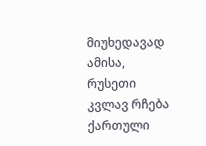მიუხედავად ამისა, რუსეთი კვლავ რჩება ქართული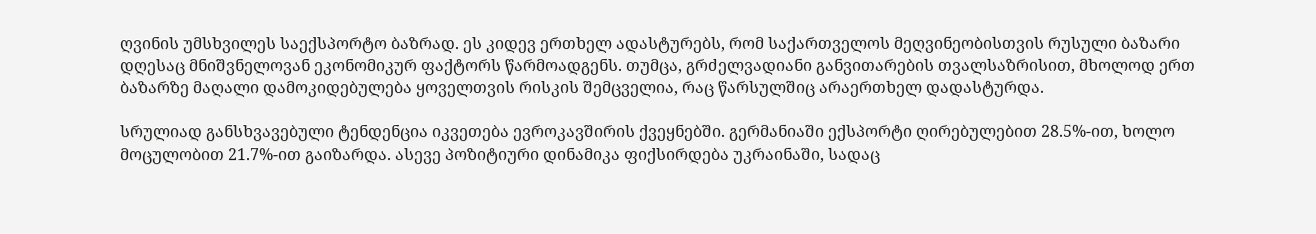ღვინის უმსხვილეს საექსპორტო ბაზრად. ეს კიდევ ერთხელ ადასტურებს, რომ საქართველოს მეღვინეობისთვის რუსული ბაზარი დღესაც მნიშვნელოვან ეკონომიკურ ფაქტორს წარმოადგენს. თუმცა, გრძელვადიანი განვითარების თვალსაზრისით, მხოლოდ ერთ ბაზარზე მაღალი დამოკიდებულება ყოველთვის რისკის შემცველია, რაც წარსულშიც არაერთხელ დადასტურდა.

სრულიად განსხვავებული ტენდენცია იკვეთება ევროკავშირის ქვეყნებში. გერმანიაში ექსპორტი ღირებულებით 28.5%-ით, ხოლო მოცულობით 21.7%-ით გაიზარდა. ასევე პოზიტიური დინამიკა ფიქსირდება უკრაინაში, სადაც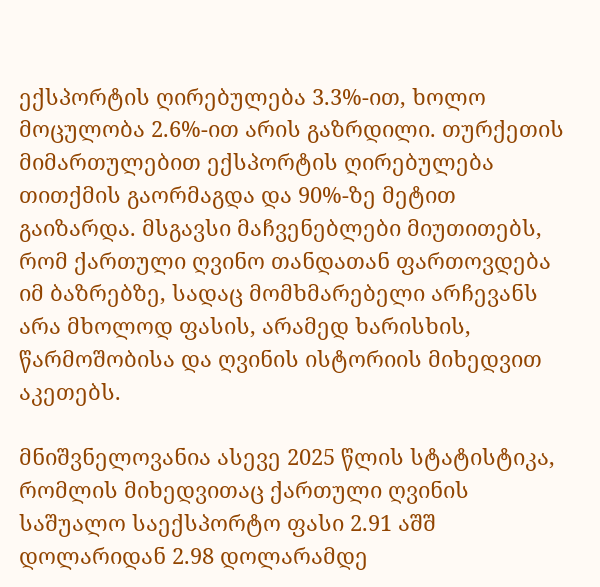ექსპორტის ღირებულება 3.3%-ით, ხოლო მოცულობა 2.6%-ით არის გაზრდილი. თურქეთის მიმართულებით ექსპორტის ღირებულება თითქმის გაორმაგდა და 90%-ზე მეტით გაიზარდა. მსგავსი მაჩვენებლები მიუთითებს, რომ ქართული ღვინო თანდათან ფართოვდება იმ ბაზრებზე, სადაც მომხმარებელი არჩევანს არა მხოლოდ ფასის, არამედ ხარისხის, წარმოშობისა და ღვინის ისტორიის მიხედვით აკეთებს.

მნიშვნელოვანია ასევე 2025 წლის სტატისტიკა, რომლის მიხედვითაც ქართული ღვინის საშუალო საექსპორტო ფასი 2.91 აშშ დოლარიდან 2.98 დოლარამდე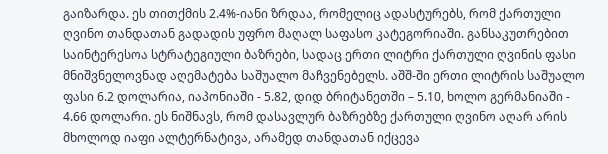გაიზარდა. ეს თითქმის 2.4%-იანი ზრდაა, რომელიც ადასტურებს, რომ ქართული ღვინო თანდათან გადადის უფრო მაღალ საფასო კატეგორიაში. განსაკუთრებით საინტერესოა სტრატეგიული ბაზრები, სადაც ერთი ლიტრი ქართული ღვინის ფასი მნიშვნელოვნად აღემატება საშუალო მაჩვენებელს. აშშ-ში ერთი ლიტრის საშუალო ფასი 6.2 დოლარია, იაპონიაში - 5.82, დიდ ბრიტანეთში – 5.10, ხოლო გერმანიაში - 4.66 დოლარი. ეს ნიშნავს, რომ დასავლურ ბაზრებზე ქართული ღვინო აღარ არის მხოლოდ იაფი ალტერნატივა, არამედ თანდათან იქცევა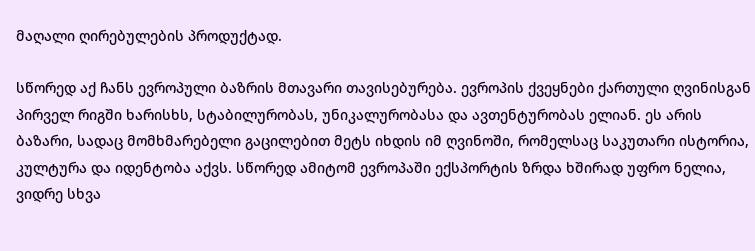მაღალი ღირებულების პროდუქტად.

სწორედ აქ ჩანს ევროპული ბაზრის მთავარი თავისებურება. ევროპის ქვეყნები ქართული ღვინისგან პირველ რიგში ხარისხს, სტაბილურობას, უნიკალურობასა და ავთენტურობას ელიან. ეს არის ბაზარი, სადაც მომხმარებელი გაცილებით მეტს იხდის იმ ღვინოში, რომელსაც საკუთარი ისტორია, კულტურა და იდენტობა აქვს. სწორედ ამიტომ ევროპაში ექსპორტის ზრდა ხშირად უფრო ნელია, ვიდრე სხვა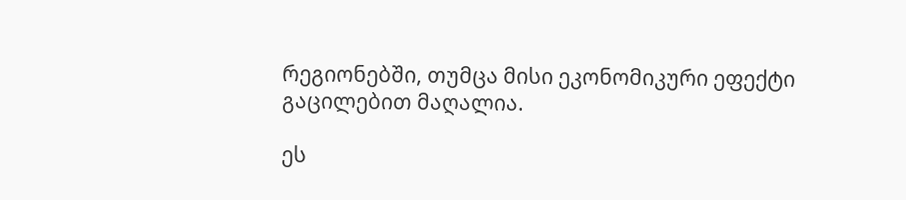რეგიონებში, თუმცა მისი ეკონომიკური ეფექტი გაცილებით მაღალია.

ეს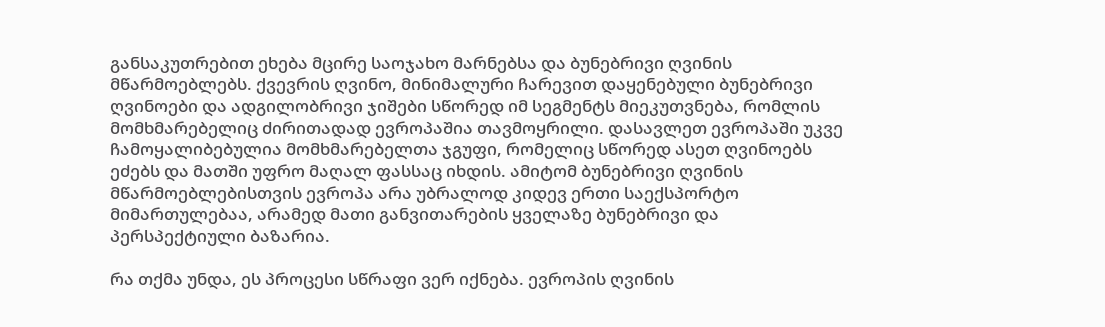განსაკუთრებით ეხება მცირე საოჯახო მარნებსა და ბუნებრივი ღვინის მწარმოებლებს. ქვევრის ღვინო, მინიმალური ჩარევით დაყენებული ბუნებრივი ღვინოები და ადგილობრივი ჯიშები სწორედ იმ სეგმენტს მიეკუთვნება, რომლის მომხმარებელიც ძირითადად ევროპაშია თავმოყრილი. დასავლეთ ევროპაში უკვე ჩამოყალიბებულია მომხმარებელთა ჯგუფი, რომელიც სწორედ ასეთ ღვინოებს ეძებს და მათში უფრო მაღალ ფასსაც იხდის. ამიტომ ბუნებრივი ღვინის მწარმოებლებისთვის ევროპა არა უბრალოდ კიდევ ერთი საექსპორტო მიმართულებაა, არამედ მათი განვითარების ყველაზე ბუნებრივი და პერსპექტიული ბაზარია.

რა თქმა უნდა, ეს პროცესი სწრაფი ვერ იქნება. ევროპის ღვინის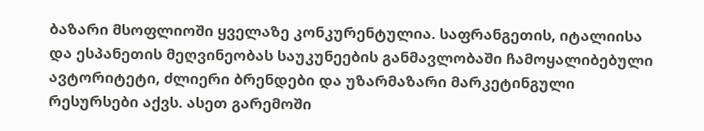ბაზარი მსოფლიოში ყველაზე კონკურენტულია. საფრანგეთის, იტალიისა და ესპანეთის მეღვინეობას საუკუნეების განმავლობაში ჩამოყალიბებული ავტორიტეტი, ძლიერი ბრენდები და უზარმაზარი მარკეტინგული რესურსები აქვს. ასეთ გარემოში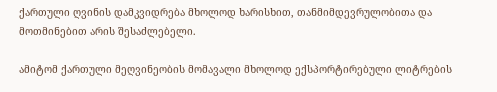ქართული ღვინის დამკვიდრება მხოლოდ ხარისხით, თანმიმდევრულობითა და მოთმინებით არის შესაძლებელი.

ამიტომ ქართული მეღვინეობის მომავალი მხოლოდ ექსპორტირებული ლიტრების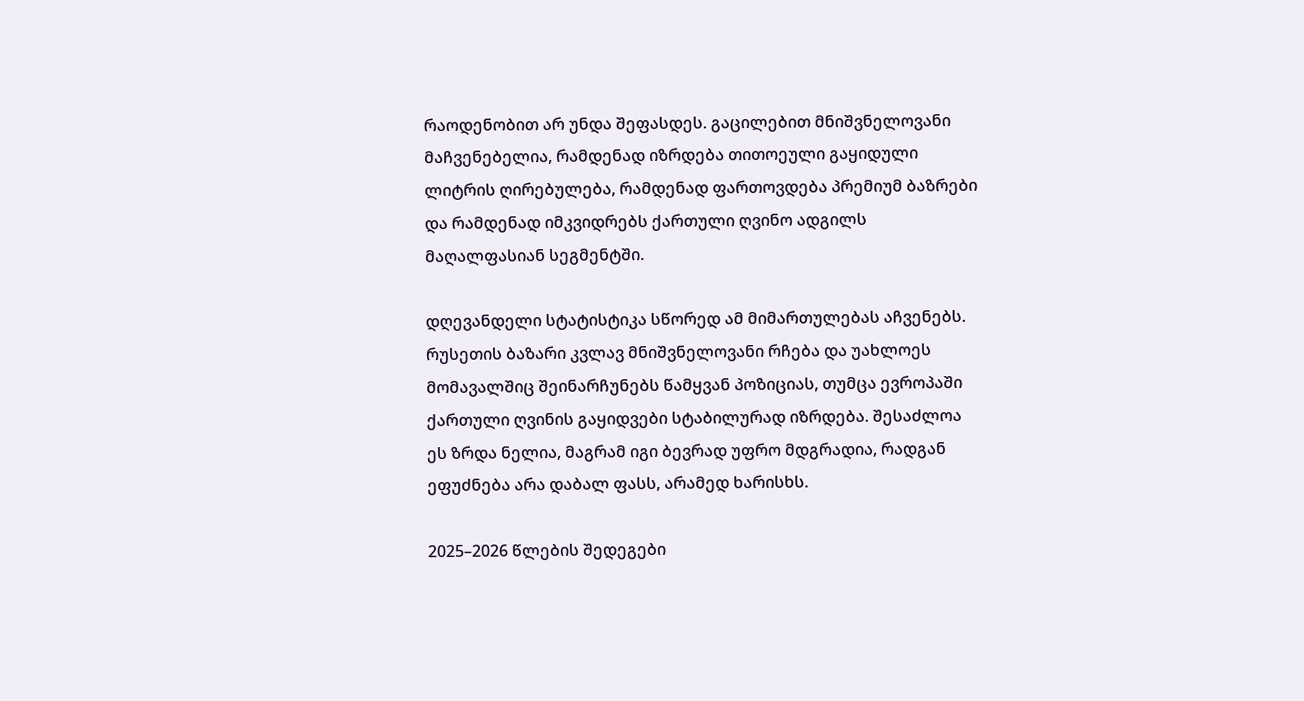რაოდენობით არ უნდა შეფასდეს. გაცილებით მნიშვნელოვანი მაჩვენებელია, რამდენად იზრდება თითოეული გაყიდული ლიტრის ღირებულება, რამდენად ფართოვდება პრემიუმ ბაზრები და რამდენად იმკვიდრებს ქართული ღვინო ადგილს მაღალფასიან სეგმენტში.

დღევანდელი სტატისტიკა სწორედ ამ მიმართულებას აჩვენებს. რუსეთის ბაზარი კვლავ მნიშვნელოვანი რჩება და უახლოეს მომავალშიც შეინარჩუნებს წამყვან პოზიციას, თუმცა ევროპაში ქართული ღვინის გაყიდვები სტაბილურად იზრდება. შესაძლოა ეს ზრდა ნელია, მაგრამ იგი ბევრად უფრო მდგრადია, რადგან ეფუძნება არა დაბალ ფასს, არამედ ხარისხს.

2025–2026 წლების შედეგები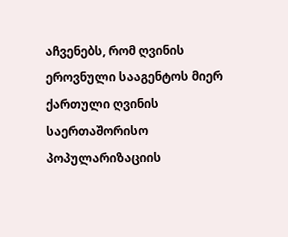აჩვენებს, რომ ღვინის ეროვნული სააგენტოს მიერ ქართული ღვინის საერთაშორისო პოპულარიზაციის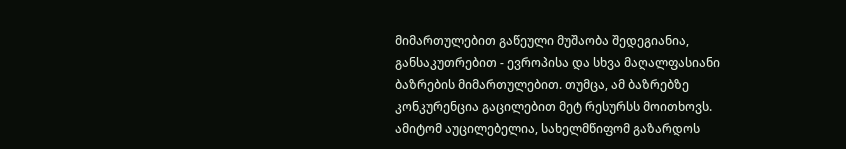მიმართულებით გაწეული მუშაობა შედეგიანია, განსაკუთრებით - ევროპისა და სხვა მაღალფასიანი ბაზრების მიმართულებით. თუმცა, ამ ბაზრებზე კონკურენცია გაცილებით მეტ რესურსს მოითხოვს. ამიტომ აუცილებელია, სახელმწიფომ გაზარდოს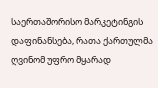საერთაშორისო მარკეტინგის დაფინანსება, რათა ქართულმა ღვინომ უფრო მყარად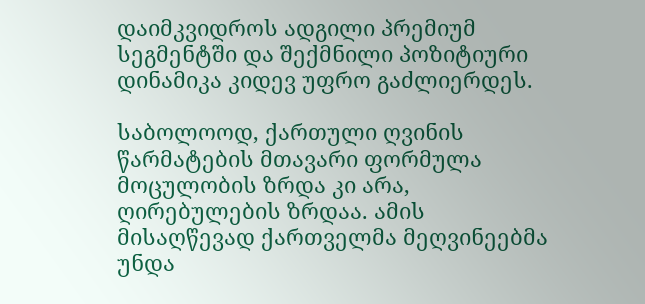დაიმკვიდროს ადგილი პრემიუმ სეგმენტში და შექმნილი პოზიტიური დინამიკა კიდევ უფრო გაძლიერდეს.

საბოლოოდ, ქართული ღვინის წარმატების მთავარი ფორმულა მოცულობის ზრდა კი არა, ღირებულების ზრდაა. ამის მისაღწევად ქართველმა მეღვინეებმა უნდა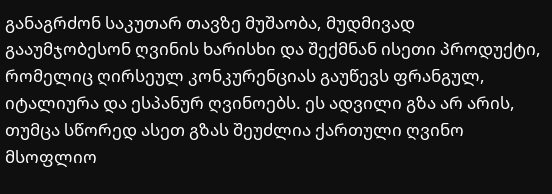განაგრძონ საკუთარ თავზე მუშაობა, მუდმივად გააუმჯობესონ ღვინის ხარისხი და შექმნან ისეთი პროდუქტი, რომელიც ღირსეულ კონკურენციას გაუწევს ფრანგულ, იტალიურა და ესპანურ ღვინოებს. ეს ადვილი გზა არ არის, თუმცა სწორედ ასეთ გზას შეუძლია ქართული ღვინო მსოფლიო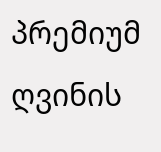პრემიუმ ღვინის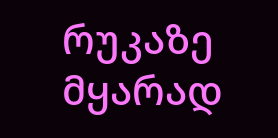რუკაზე მყარად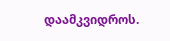დაამკვიდროს.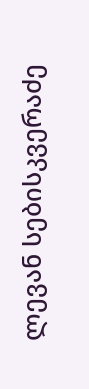ლევან სებისკვერაძე